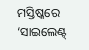ମସ୍ତିଷ୍କରେ ‘ସାଇଲେଣ୍ଟ୍‌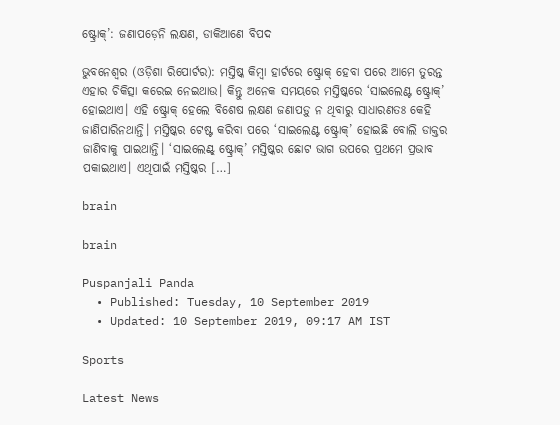ଷ୍ଟ୍ରୋକ୍‌’: ଜଣାପଡ଼େନି ଲକ୍ଷଣ, ଡାକିଆଣେ ବିପଦ

ଭୁବନେଶ୍ୱର (ଓଡ଼ିଶା ରିପୋର୍ଟର): ମସ୍ତିଷ୍କ କିମ୍ୱା ହାର୍ଟରେ ଷ୍ଟ୍ରୋକ୍‌ ହେବା ପରେ ଆମେ ତୁରନ୍ତ ଏହାର ଚିକିତ୍ସା କରେଇ ନେଇଥାଉ। କିନ୍ତୁ ଅନେକ ସମୟରେ ମସ୍ତିଷ୍କରେ ‘ସାଇଲେଣ୍ଟ ଷ୍ଟ୍ରୋକ୍‌’ ହୋଇଥାଏ। ଏହି ଷ୍ଟ୍ରୋକ୍‌ ହେଲେ ବିଶେଷ ଲକ୍ଷଣ ଜଣାପଡ଼ୁ ନ ଥିବାରୁ ସାଧାରଣତଃ କେହି ଜାଣିପାରିନଥାନ୍ତି। ମସ୍ତିଷ୍କର ଟେଷ୍ଟ କରିବା ପରେ ‘ସାଇଲେଣ୍ଟ ଷ୍ଟ୍ରୋକ୍‌’ ହୋଇଛି ବୋଲି ଡାକ୍ତର ଜାଣିବାକୁ ପାଇଥାନ୍ତି। ‘ସାଇଲେଣ୍ଟ୍‌ ଷ୍ଟ୍ରୋକ୍‌’ ମସ୍ତିଷ୍କର ଛୋଟ ଭାଗ ଉପରେ ପ୍ରଥମେ ପ୍ରଭାବ ପକାଇଥାଏ। ଏଥିପାଇଁ ମସ୍ତିଷ୍କର […]

brain

brain

Puspanjali Panda
  • Published: Tuesday, 10 September 2019
  • Updated: 10 September 2019, 09:17 AM IST

Sports

Latest News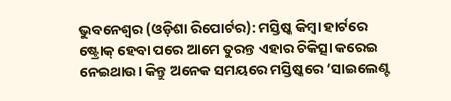ଭୁବନେଶ୍ୱର (ଓଡ଼ିଶା ରିପୋର୍ଟର): ମସ୍ତିଷ୍କ କିମ୍ୱା ହାର୍ଟରେ ଷ୍ଟ୍ରୋକ୍‌ ହେବା ପରେ ଆମେ ତୁରନ୍ତ ଏହାର ଚିକିତ୍ସା କରେଇ ନେଇଥାଉ। କିନ୍ତୁ ଅନେକ ସମୟରେ ମସ୍ତିଷ୍କରେ ‘ସାଇଲେଣ୍ଟ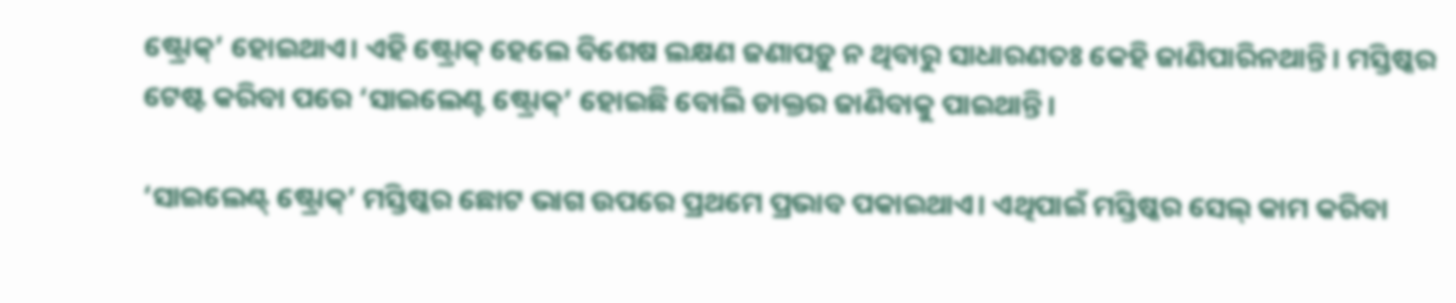ଷ୍ଟ୍ରୋକ୍‌’ ହୋଇଥାଏ। ଏହି ଷ୍ଟ୍ରୋକ୍‌ ହେଲେ ବିଶେଷ ଲକ୍ଷଣ ଜଣାପଡ଼ୁ ନ ଥିବାରୁ ସାଧାରଣତଃ କେହି ଜାଣିପାରିନଥାନ୍ତି। ମସ୍ତିଷ୍କର ଟେଷ୍ଟ କରିବା ପରେ ‘ସାଇଲେଣ୍ଟ ଷ୍ଟ୍ରୋକ୍‌’ ହୋଇଛି ବୋଲି ଡାକ୍ତର ଜାଣିବାକୁ ପାଇଥାନ୍ତି।

‘ସାଇଲେଣ୍ଟ୍‌ ଷ୍ଟ୍ରୋକ୍‌’ ମସ୍ତିଷ୍କର ଛୋଟ ଭାଗ ଉପରେ ପ୍ରଥମେ ପ୍ରଭାବ ପକାଇଥାଏ। ଏଥିପାଇଁ ମସ୍ତିଷ୍କର ସେଲ୍‌ କାମ କରିବା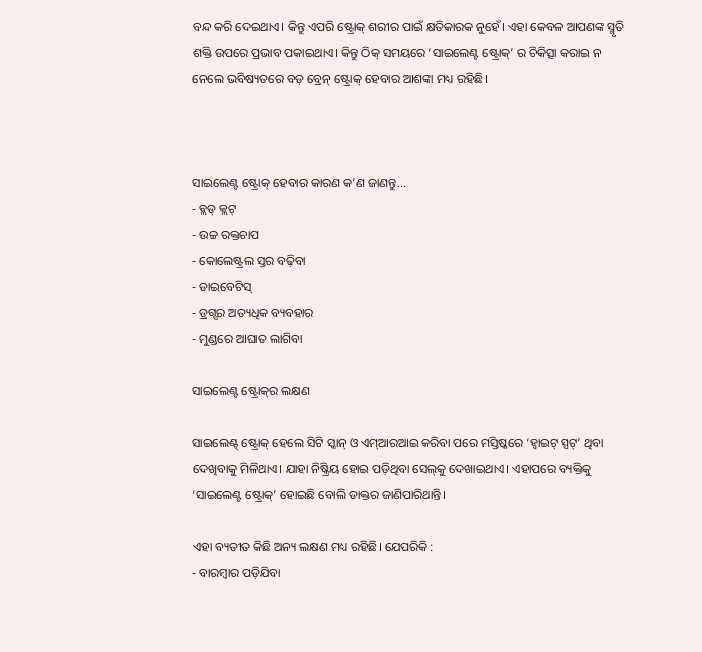ବନ୍ଦ କରି ଦେଇଥାଏ। କିନ୍ତୁ ଏପରି ଷ୍ଟ୍ରୋକ୍‌ ଶରୀର ପାଇଁ କ୍ଷତିକାରକ ନୁହେଁ। ଏହା କେବଳ ଆପଣଙ୍କ ସ୍ମୃତି ଶକ୍ତି ଉପରେ ପ୍ରଭାବ ପକାଇଥାଏ। କିନ୍ତୁ ଠିକ୍‌ ସମୟରେ ‘ସାଇଲେଣ୍ଟ ଷ୍ଟ୍ରୋକ୍‌’ ର ଚିକିତ୍ସା କରାଇ ନ ନେଲେ ଭବିଷ୍ୟତରେ ବଡ଼ ବ୍ରେନ୍‌ ଷ୍ଟ୍ରୋକ୍‌ ହେବାର ଆଶଙ୍କା ମଧ୍ୟ ରହିଛି।



ସାଇଲେଣ୍ଟ ଷ୍ଟ୍ରୋକ୍‌ ହେବାର କାରଣ କ’ଣ ଜାଣନ୍ତୁ...
- ବ୍ଲଡ୍‌ କ୍ଲଟ୍
- ଉଚ୍ଚ ରକ୍ତଚାପ
- କୋଲେଷ୍ଟ୍ରଲ ସ୍ତର ବଢ଼ିବା
- ଡାଇବେଟିସ୍
- ଡ୍ରଗ୍ସର ଅତ୍ୟଧିକ ବ୍ୟବହାର
- ମୁଣ୍ଡରେ ଆଘାତ ଲାଗିବା

ସାଇଲେଣ୍ଟ ଷ୍ଟ୍ରୋକ୍‌ର ଲକ୍ଷଣ

ସାଇଲେଣ୍ଟ୍‌ ଷ୍ଟ୍ରୋକ୍‌ ହେଲେ ସିଟି ସ୍କାନ୍ ଓ ଏମ୍‌ଆରଆଇ କରିବା ପରେ ମସ୍ତିଷ୍କରେ ‘ହ୍ୱାଇଟ୍‌ ସ୍ପଟ୍‌’ ଥିବା ଦେଖିବାକୁ ମିଳିଥାଏ। ଯାହା ନିଷ୍କ୍ରିୟ ହୋଇ ପଡ଼ିଥିବା ସେଲ୍‌କୁ ଦେଖାଇଥାଏ। ଏହାପରେ ବ୍ୟକ୍ତିକୁ ‘ସାଇଲେଣ୍ଟ ଷ୍ଟ୍ରୋକ୍’ ହୋଇଛି ବୋଲି ଡାକ୍ତର ଜାଣିପାରିଥାନ୍ତି।

ଏହା ବ୍ୟତୀତ କିଛି ଅନ୍ୟ ଲକ୍ଷଣ ମଧ୍ୟ ରହିଛି। ଯେପରିକି :
- ବାରମ୍ୱାର ପଡ଼ିଯିବା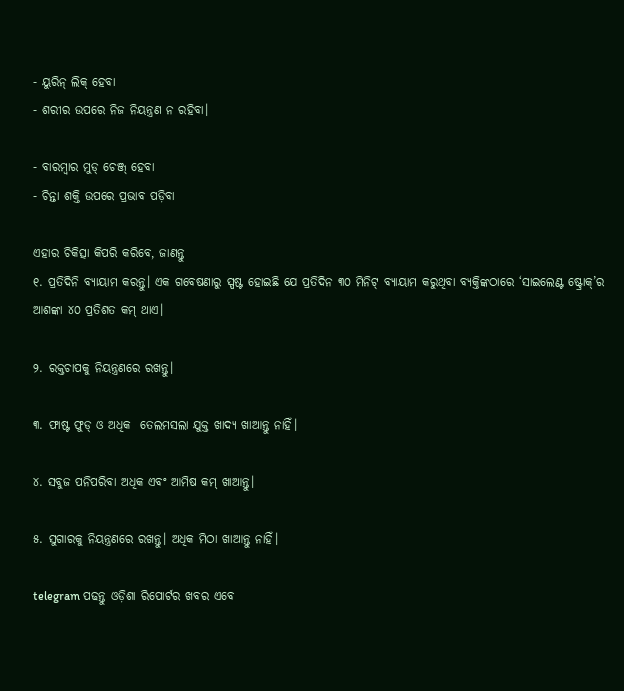- ୟୁରିନ୍‌ ଲିକ୍‌ ହେବା
- ଶରୀର ଉପରେ ନିଜ ନିୟନ୍ତ୍ରଣ ନ ରହିବା।

- ବାରମ୍ୱାର ମୁଡ୍‌ ଚେଞ୍ଜ୍‌ ହେବା
- ଚିନ୍ତା ଶକ୍ତି ଉପରେ ପ୍ରଭାବ ପଡ଼ିବା

ଏହାର ଚିକିତ୍ସା କିପରି କରିବେ, ଜାଣନ୍ତୁ
୧. ପ୍ରତିଦିନି ବ୍ୟାୟାମ କରନ୍ତୁ। ଏକ ଗବେଷଣାରୁ ସ୍ପଷ୍ଟ ହୋଇଛି ଯେ ପ୍ରତିଦିନ ୩୦ ମିନିଟ୍‌ ବ୍ୟାୟାମ କରୁଥିବା ବ୍ୟକ୍ତିଙ୍କଠାରେ ‘ସାଇଲେଣ୍ଟ ଷ୍ଟ୍ରୋକ୍‌’ର ଆଶଙ୍କା ୪୦ ପ୍ରତିଶତ କମ୍ ଥାଏ।

୨. ରକ୍ତଚାପକୁ ନିୟନ୍ତ୍ରଣରେ ରଖନ୍ତୁ।

୩. ଫାଷ୍ଟ ଫୁଡ୍‌ ଓ ଅଧିକ  ତେଲମସଲା ଯୁକ୍ତ ଖାଦ୍ୟ ଖାଆନ୍ତୁ ନାହିଁ।

୪. ସବୁଜ ପନିପରିବା ଅଧିକ ଏବଂ ଆମିଷ କମ୍‌ ଖାଆନ୍ତୁ।

୫. ସୁଗାରକୁ ନିୟନ୍ତ୍ରଣରେ ରଖନ୍ତୁ। ଅଧିକ ମିଠା ଖାଆନ୍ତୁ ନାହିଁ।

telegram ପଢନ୍ତୁ ଓଡ଼ିଶା ରିପୋର୍ଟର ଖବର ଏବେ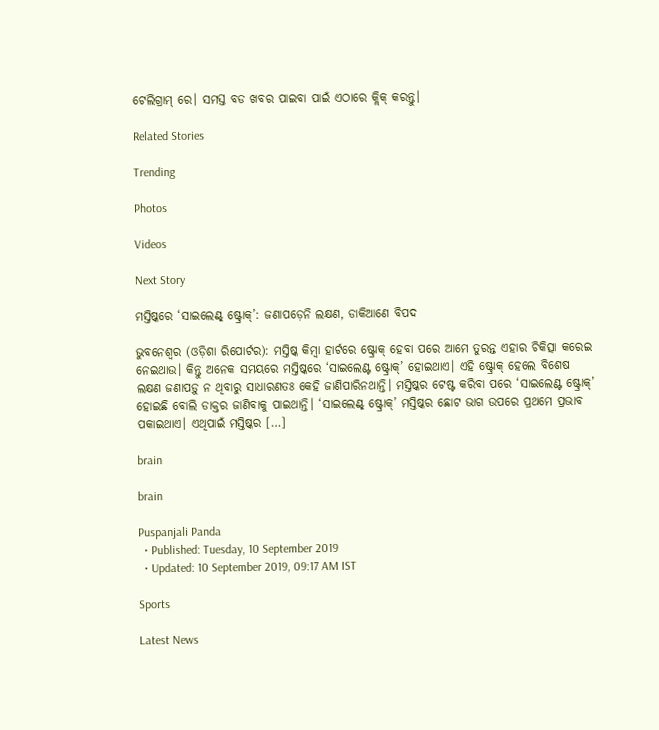ଟେଲିଗ୍ରାମ୍ ରେ। ସମସ୍ତ ବଡ ଖବର ପାଇବା ପାଇଁ ଏଠାରେ କ୍ଲିକ୍ କରନ୍ତୁ।

Related Stories

Trending

Photos

Videos

Next Story

ମସ୍ତିଷ୍କରେ ‘ସାଇଲେଣ୍ଟ୍‌ ଷ୍ଟ୍ରୋକ୍‌’: ଜଣାପଡ଼େନି ଲକ୍ଷଣ, ଡାକିଆଣେ ବିପଦ

ଭୁବନେଶ୍ୱର (ଓଡ଼ିଶା ରିପୋର୍ଟର): ମସ୍ତିଷ୍କ କିମ୍ୱା ହାର୍ଟରେ ଷ୍ଟ୍ରୋକ୍‌ ହେବା ପରେ ଆମେ ତୁରନ୍ତ ଏହାର ଚିକିତ୍ସା କରେଇ ନେଇଥାଉ। କିନ୍ତୁ ଅନେକ ସମୟରେ ମସ୍ତିଷ୍କରେ ‘ସାଇଲେଣ୍ଟ ଷ୍ଟ୍ରୋକ୍‌’ ହୋଇଥାଏ। ଏହି ଷ୍ଟ୍ରୋକ୍‌ ହେଲେ ବିଶେଷ ଲକ୍ଷଣ ଜଣାପଡ଼ୁ ନ ଥିବାରୁ ସାଧାରଣତଃ କେହି ଜାଣିପାରିନଥାନ୍ତି। ମସ୍ତିଷ୍କର ଟେଷ୍ଟ କରିବା ପରେ ‘ସାଇଲେଣ୍ଟ ଷ୍ଟ୍ରୋକ୍‌’ ହୋଇଛି ବୋଲି ଡାକ୍ତର ଜାଣିବାକୁ ପାଇଥାନ୍ତି। ‘ସାଇଲେଣ୍ଟ୍‌ ଷ୍ଟ୍ରୋକ୍‌’ ମସ୍ତିଷ୍କର ଛୋଟ ଭାଗ ଉପରେ ପ୍ରଥମେ ପ୍ରଭାବ ପକାଇଥାଏ। ଏଥିପାଇଁ ମସ୍ତିଷ୍କର […]

brain

brain

Puspanjali Panda
  • Published: Tuesday, 10 September 2019
  • Updated: 10 September 2019, 09:17 AM IST

Sports

Latest News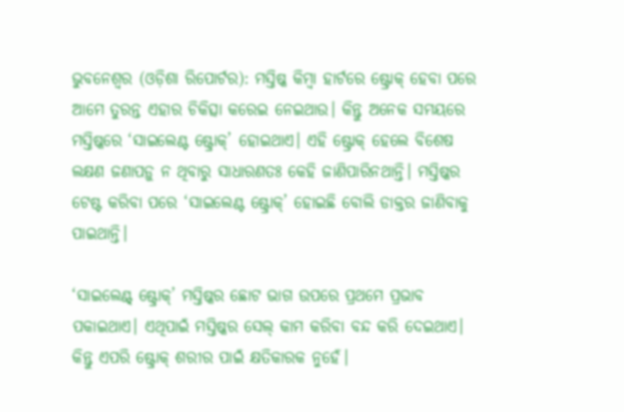ଭୁବନେଶ୍ୱର (ଓଡ଼ିଶା ରିପୋର୍ଟର): ମସ୍ତିଷ୍କ କିମ୍ୱା ହାର୍ଟରେ ଷ୍ଟ୍ରୋକ୍‌ ହେବା ପରେ ଆମେ ତୁରନ୍ତ ଏହାର ଚିକିତ୍ସା କରେଇ ନେଇଥାଉ। କିନ୍ତୁ ଅନେକ ସମୟରେ ମସ୍ତିଷ୍କରେ ‘ସାଇଲେଣ୍ଟ ଷ୍ଟ୍ରୋକ୍‌’ ହୋଇଥାଏ। ଏହି ଷ୍ଟ୍ରୋକ୍‌ ହେଲେ ବିଶେଷ ଲକ୍ଷଣ ଜଣାପଡ଼ୁ ନ ଥିବାରୁ ସାଧାରଣତଃ କେହି ଜାଣିପାରିନଥାନ୍ତି। ମସ୍ତିଷ୍କର ଟେଷ୍ଟ କରିବା ପରେ ‘ସାଇଲେଣ୍ଟ ଷ୍ଟ୍ରୋକ୍‌’ ହୋଇଛି ବୋଲି ଡାକ୍ତର ଜାଣିବାକୁ ପାଇଥାନ୍ତି।

‘ସାଇଲେଣ୍ଟ୍‌ ଷ୍ଟ୍ରୋକ୍‌’ ମସ୍ତିଷ୍କର ଛୋଟ ଭାଗ ଉପରେ ପ୍ରଥମେ ପ୍ରଭାବ ପକାଇଥାଏ। ଏଥିପାଇଁ ମସ୍ତିଷ୍କର ସେଲ୍‌ କାମ କରିବା ବନ୍ଦ କରି ଦେଇଥାଏ। କିନ୍ତୁ ଏପରି ଷ୍ଟ୍ରୋକ୍‌ ଶରୀର ପାଇଁ କ୍ଷତିକାରକ ନୁହେଁ।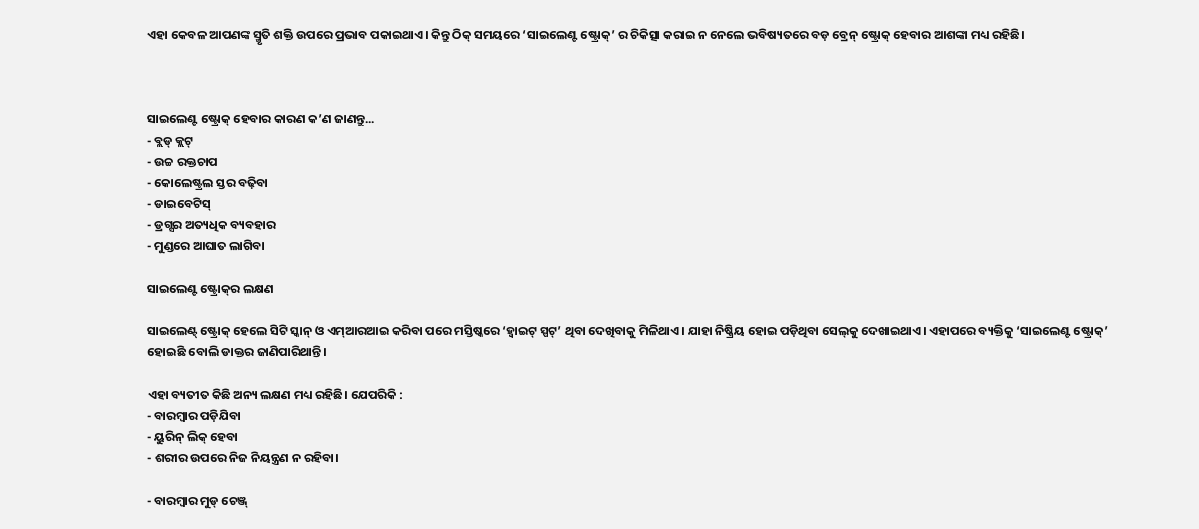ଏହା କେବଳ ଆପଣଙ୍କ ସ୍ମୃତି ଶକ୍ତି ଉପରେ ପ୍ରଭାବ ପକାଇଥାଏ। କିନ୍ତୁ ଠିକ୍‌ ସମୟରେ ‘ସାଇଲେଣ୍ଟ ଷ୍ଟ୍ରୋକ୍‌’ ର ଚିକିତ୍ସା କରାଇ ନ ନେଲେ ଭବିଷ୍ୟତରେ ବଡ଼ ବ୍ରେନ୍‌ ଷ୍ଟ୍ରୋକ୍‌ ହେବାର ଆଶଙ୍କା ମଧ୍ୟ ରହିଛି।



ସାଇଲେଣ୍ଟ ଷ୍ଟ୍ରୋକ୍‌ ହେବାର କାରଣ କ’ଣ ଜାଣନ୍ତୁ...
- ବ୍ଲଡ୍‌ କ୍ଲଟ୍
- ଉଚ୍ଚ ରକ୍ତଚାପ
- କୋଲେଷ୍ଟ୍ରଲ ସ୍ତର ବଢ଼ିବା
- ଡାଇବେଟିସ୍
- ଡ୍ରଗ୍ସର ଅତ୍ୟଧିକ ବ୍ୟବହାର
- ମୁଣ୍ଡରେ ଆଘାତ ଲାଗିବା

ସାଇଲେଣ୍ଟ ଷ୍ଟ୍ରୋକ୍‌ର ଲକ୍ଷଣ

ସାଇଲେଣ୍ଟ୍‌ ଷ୍ଟ୍ରୋକ୍‌ ହେଲେ ସିଟି ସ୍କାନ୍ ଓ ଏମ୍‌ଆରଆଇ କରିବା ପରେ ମସ୍ତିଷ୍କରେ ‘ହ୍ୱାଇଟ୍‌ ସ୍ପଟ୍‌’ ଥିବା ଦେଖିବାକୁ ମିଳିଥାଏ। ଯାହା ନିଷ୍କ୍ରିୟ ହୋଇ ପଡ଼ିଥିବା ସେଲ୍‌କୁ ଦେଖାଇଥାଏ। ଏହାପରେ ବ୍ୟକ୍ତିକୁ ‘ସାଇଲେଣ୍ଟ ଷ୍ଟ୍ରୋକ୍’ ହୋଇଛି ବୋଲି ଡାକ୍ତର ଜାଣିପାରିଥାନ୍ତି।

ଏହା ବ୍ୟତୀତ କିଛି ଅନ୍ୟ ଲକ୍ଷଣ ମଧ୍ୟ ରହିଛି। ଯେପରିକି :
- ବାରମ୍ୱାର ପଡ଼ିଯିବା
- ୟୁରିନ୍‌ ଲିକ୍‌ ହେବା
- ଶରୀର ଉପରେ ନିଜ ନିୟନ୍ତ୍ରଣ ନ ରହିବା।

- ବାରମ୍ୱାର ମୁଡ୍‌ ଚେଞ୍ଜ୍‌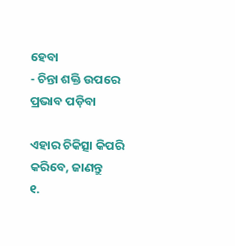ହେବା
- ଚିନ୍ତା ଶକ୍ତି ଉପରେ ପ୍ରଭାବ ପଡ଼ିବା

ଏହାର ଚିକିତ୍ସା କିପରି କରିବେ, ଜାଣନ୍ତୁ
୧.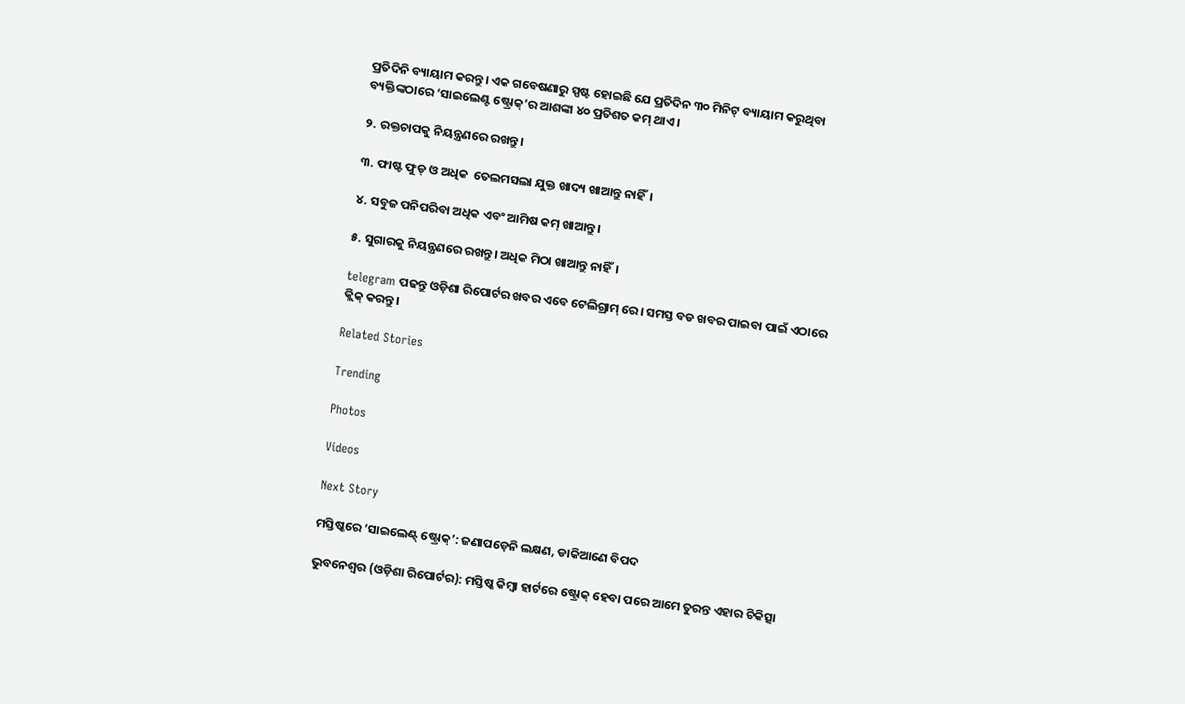ପ୍ରତିଦିନି ବ୍ୟାୟାମ କରନ୍ତୁ। ଏକ ଗବେଷଣାରୁ ସ୍ପଷ୍ଟ ହୋଇଛି ଯେ ପ୍ରତିଦିନ ୩୦ ମିନିଟ୍‌ ବ୍ୟାୟାମ କରୁଥିବା ବ୍ୟକ୍ତିଙ୍କଠାରେ ‘ସାଇଲେଣ୍ଟ ଷ୍ଟ୍ରୋକ୍‌’ର ଆଶଙ୍କା ୪୦ ପ୍ରତିଶତ କମ୍ ଥାଏ।

୨. ରକ୍ତଚାପକୁ ନିୟନ୍ତ୍ରଣରେ ରଖନ୍ତୁ।

୩. ଫାଷ୍ଟ ଫୁଡ୍‌ ଓ ଅଧିକ  ତେଲମସଲା ଯୁକ୍ତ ଖାଦ୍ୟ ଖାଆନ୍ତୁ ନାହିଁ।

୪. ସବୁଜ ପନିପରିବା ଅଧିକ ଏବଂ ଆମିଷ କମ୍‌ ଖାଆନ୍ତୁ।

୫. ସୁଗାରକୁ ନିୟନ୍ତ୍ରଣରେ ରଖନ୍ତୁ। ଅଧିକ ମିଠା ଖାଆନ୍ତୁ ନାହିଁ।

telegram ପଢନ୍ତୁ ଓଡ଼ିଶା ରିପୋର୍ଟର ଖବର ଏବେ ଟେଲିଗ୍ରାମ୍ ରେ। ସମସ୍ତ ବଡ ଖବର ପାଇବା ପାଇଁ ଏଠାରେ କ୍ଲିକ୍ କରନ୍ତୁ।

Related Stories

Trending

Photos

Videos

Next Story

ମସ୍ତିଷ୍କରେ ‘ସାଇଲେଣ୍ଟ୍‌ ଷ୍ଟ୍ରୋକ୍‌’: ଜଣାପଡ଼େନି ଲକ୍ଷଣ, ଡାକିଆଣେ ବିପଦ

ଭୁବନେଶ୍ୱର (ଓଡ଼ିଶା ରିପୋର୍ଟର): ମସ୍ତିଷ୍କ କିମ୍ୱା ହାର୍ଟରେ ଷ୍ଟ୍ରୋକ୍‌ ହେବା ପରେ ଆମେ ତୁରନ୍ତ ଏହାର ଚିକିତ୍ସା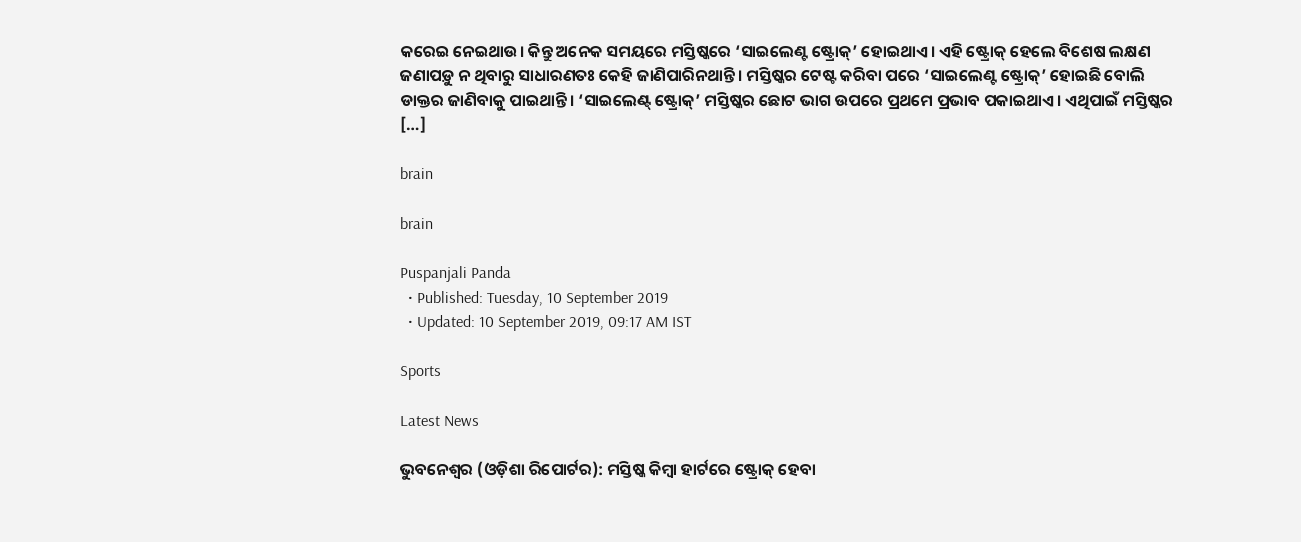କରେଇ ନେଇଥାଉ। କିନ୍ତୁ ଅନେକ ସମୟରେ ମସ୍ତିଷ୍କରେ ‘ସାଇଲେଣ୍ଟ ଷ୍ଟ୍ରୋକ୍‌’ ହୋଇଥାଏ। ଏହି ଷ୍ଟ୍ରୋକ୍‌ ହେଲେ ବିଶେଷ ଲକ୍ଷଣ ଜଣାପଡ଼ୁ ନ ଥିବାରୁ ସାଧାରଣତଃ କେହି ଜାଣିପାରିନଥାନ୍ତି। ମସ୍ତିଷ୍କର ଟେଷ୍ଟ କରିବା ପରେ ‘ସାଇଲେଣ୍ଟ ଷ୍ଟ୍ରୋକ୍‌’ ହୋଇଛି ବୋଲି ଡାକ୍ତର ଜାଣିବାକୁ ପାଇଥାନ୍ତି। ‘ସାଇଲେଣ୍ଟ୍‌ ଷ୍ଟ୍ରୋକ୍‌’ ମସ୍ତିଷ୍କର ଛୋଟ ଭାଗ ଉପରେ ପ୍ରଥମେ ପ୍ରଭାବ ପକାଇଥାଏ। ଏଥିପାଇଁ ମସ୍ତିଷ୍କର […]

brain

brain

Puspanjali Panda
  • Published: Tuesday, 10 September 2019
  • Updated: 10 September 2019, 09:17 AM IST

Sports

Latest News

ଭୁବନେଶ୍ୱର (ଓଡ଼ିଶା ରିପୋର୍ଟର): ମସ୍ତିଷ୍କ କିମ୍ୱା ହାର୍ଟରେ ଷ୍ଟ୍ରୋକ୍‌ ହେବା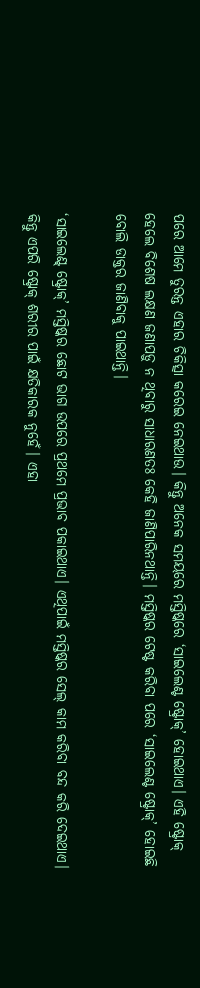ପରେ ଆମେ ତୁରନ୍ତ ଏହାର ଚିକିତ୍ସା କରେଇ ନେଇଥାଉ। କିନ୍ତୁ ଅନେକ ସମୟରେ ମସ୍ତିଷ୍କରେ ‘ସାଇଲେଣ୍ଟ ଷ୍ଟ୍ରୋକ୍‌’ ହୋଇଥାଏ। ଏହି ଷ୍ଟ୍ରୋକ୍‌ ହେଲେ ବିଶେଷ ଲକ୍ଷଣ ଜଣାପଡ଼ୁ ନ ଥିବାରୁ ସାଧାରଣତଃ କେହି ଜାଣିପାରିନଥାନ୍ତି। ମସ୍ତିଷ୍କର ଟେଷ୍ଟ କରିବା ପରେ ‘ସାଇଲେଣ୍ଟ ଷ୍ଟ୍ରୋକ୍‌’ ହୋଇଛି ବୋଲି ଡାକ୍ତର ଜାଣିବାକୁ ପାଇଥାନ୍ତି।

‘ସାଇଲେଣ୍ଟ୍‌ ଷ୍ଟ୍ରୋକ୍‌’ ମସ୍ତିଷ୍କର ଛୋଟ ଭାଗ ଉପରେ ପ୍ରଥମେ ପ୍ରଭାବ ପକାଇଥାଏ। ଏଥିପାଇଁ ମସ୍ତିଷ୍କର ସେଲ୍‌ କାମ କରିବା ବନ୍ଦ କରି ଦେଇଥାଏ। କିନ୍ତୁ ଏପରି ଷ୍ଟ୍ରୋକ୍‌ ଶରୀର ପାଇଁ କ୍ଷତିକାରକ ନୁହେଁ। ଏହା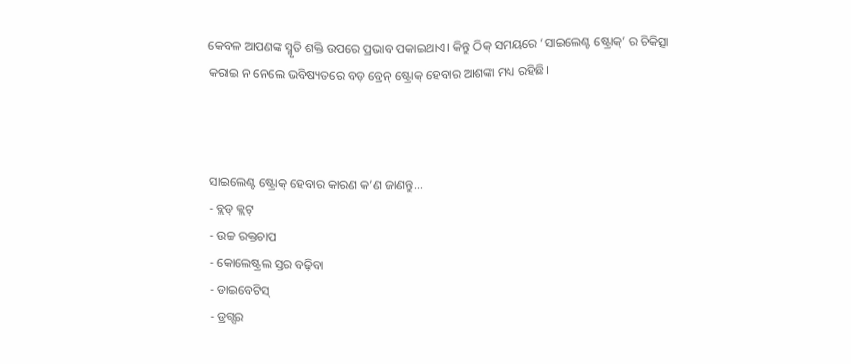କେବଳ ଆପଣଙ୍କ ସ୍ମୃତି ଶକ୍ତି ଉପରେ ପ୍ରଭାବ ପକାଇଥାଏ। କିନ୍ତୁ ଠିକ୍‌ ସମୟରେ ‘ସାଇଲେଣ୍ଟ ଷ୍ଟ୍ରୋକ୍‌’ ର ଚିକିତ୍ସା କରାଇ ନ ନେଲେ ଭବିଷ୍ୟତରେ ବଡ଼ ବ୍ରେନ୍‌ ଷ୍ଟ୍ରୋକ୍‌ ହେବାର ଆଶଙ୍କା ମଧ୍ୟ ରହିଛି।



ସାଇଲେଣ୍ଟ ଷ୍ଟ୍ରୋକ୍‌ ହେବାର କାରଣ କ’ଣ ଜାଣନ୍ତୁ...
- ବ୍ଲଡ୍‌ କ୍ଲଟ୍
- ଉଚ୍ଚ ରକ୍ତଚାପ
- କୋଲେଷ୍ଟ୍ରଲ ସ୍ତର ବଢ଼ିବା
- ଡାଇବେଟିସ୍
- ଡ୍ରଗ୍ସର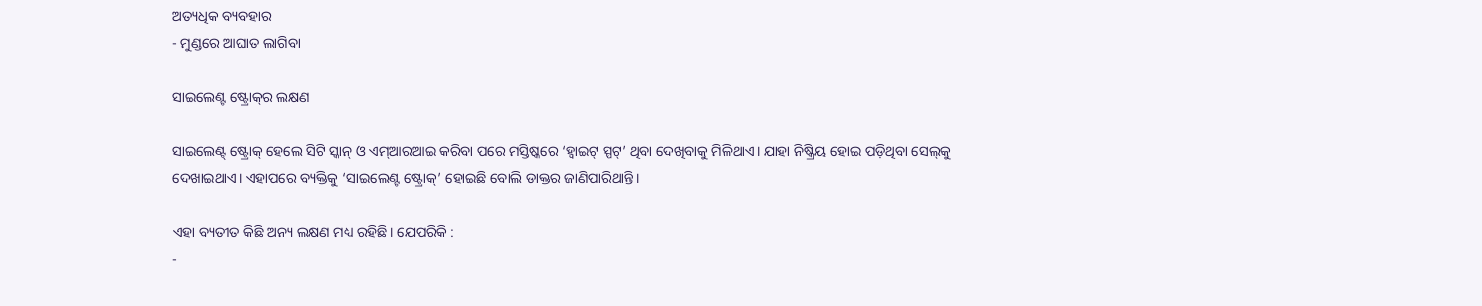ଅତ୍ୟଧିକ ବ୍ୟବହାର
- ମୁଣ୍ଡରେ ଆଘାତ ଲାଗିବା

ସାଇଲେଣ୍ଟ ଷ୍ଟ୍ରୋକ୍‌ର ଲକ୍ଷଣ

ସାଇଲେଣ୍ଟ୍‌ ଷ୍ଟ୍ରୋକ୍‌ ହେଲେ ସିଟି ସ୍କାନ୍ ଓ ଏମ୍‌ଆରଆଇ କରିବା ପରେ ମସ୍ତିଷ୍କରେ ‘ହ୍ୱାଇଟ୍‌ ସ୍ପଟ୍‌’ ଥିବା ଦେଖିବାକୁ ମିଳିଥାଏ। ଯାହା ନିଷ୍କ୍ରିୟ ହୋଇ ପଡ଼ିଥିବା ସେଲ୍‌କୁ ଦେଖାଇଥାଏ। ଏହାପରେ ବ୍ୟକ୍ତିକୁ ‘ସାଇଲେଣ୍ଟ ଷ୍ଟ୍ରୋକ୍’ ହୋଇଛି ବୋଲି ଡାକ୍ତର ଜାଣିପାରିଥାନ୍ତି।

ଏହା ବ୍ୟତୀତ କିଛି ଅନ୍ୟ ଲକ୍ଷଣ ମଧ୍ୟ ରହିଛି। ଯେପରିକି :
-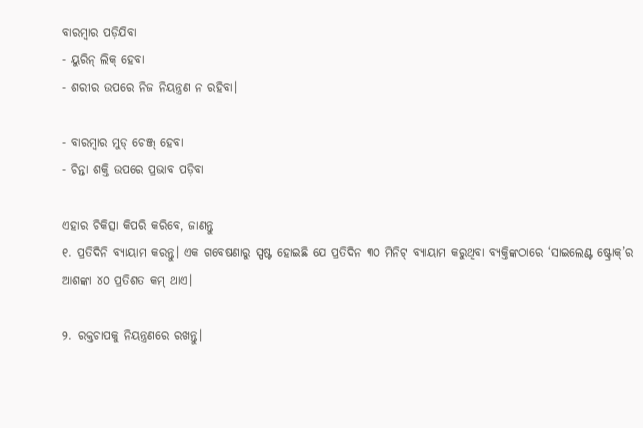ବାରମ୍ୱାର ପଡ଼ିଯିବା
- ୟୁରିନ୍‌ ଲିକ୍‌ ହେବା
- ଶରୀର ଉପରେ ନିଜ ନିୟନ୍ତ୍ରଣ ନ ରହିବା।

- ବାରମ୍ୱାର ମୁଡ୍‌ ଚେଞ୍ଜ୍‌ ହେବା
- ଚିନ୍ତା ଶକ୍ତି ଉପରେ ପ୍ରଭାବ ପଡ଼ିବା

ଏହାର ଚିକିତ୍ସା କିପରି କରିବେ, ଜାଣନ୍ତୁ
୧. ପ୍ରତିଦିନି ବ୍ୟାୟାମ କରନ୍ତୁ। ଏକ ଗବେଷଣାରୁ ସ୍ପଷ୍ଟ ହୋଇଛି ଯେ ପ୍ରତିଦିନ ୩୦ ମିନିଟ୍‌ ବ୍ୟାୟାମ କରୁଥିବା ବ୍ୟକ୍ତିଙ୍କଠାରେ ‘ସାଇଲେଣ୍ଟ ଷ୍ଟ୍ରୋକ୍‌’ର ଆଶଙ୍କା ୪୦ ପ୍ରତିଶତ କମ୍ ଥାଏ।

୨. ରକ୍ତଚାପକୁ ନିୟନ୍ତ୍ରଣରେ ରଖନ୍ତୁ।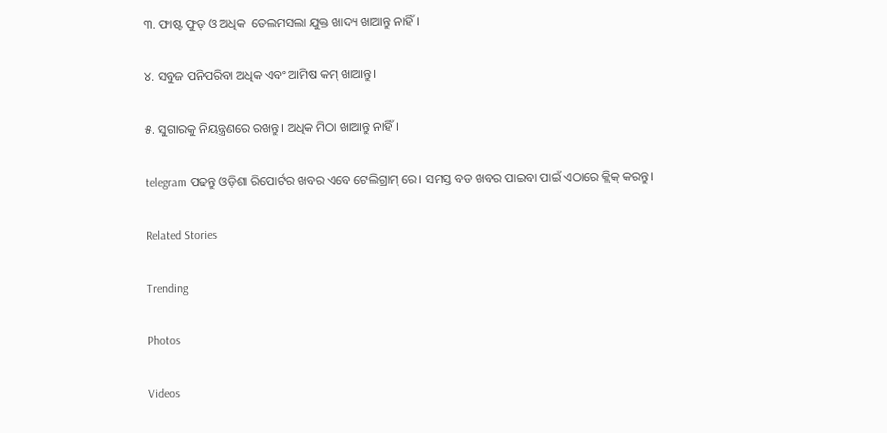୩. ଫାଷ୍ଟ ଫୁଡ୍‌ ଓ ଅଧିକ  ତେଲମସଲା ଯୁକ୍ତ ଖାଦ୍ୟ ଖାଆନ୍ତୁ ନାହିଁ।

୪. ସବୁଜ ପନିପରିବା ଅଧିକ ଏବଂ ଆମିଷ କମ୍‌ ଖାଆନ୍ତୁ।

୫. ସୁଗାରକୁ ନିୟନ୍ତ୍ରଣରେ ରଖନ୍ତୁ। ଅଧିକ ମିଠା ଖାଆନ୍ତୁ ନାହିଁ।

telegram ପଢନ୍ତୁ ଓଡ଼ିଶା ରିପୋର୍ଟର ଖବର ଏବେ ଟେଲିଗ୍ରାମ୍ ରେ। ସମସ୍ତ ବଡ ଖବର ପାଇବା ପାଇଁ ଏଠାରେ କ୍ଲିକ୍ କରନ୍ତୁ।

Related Stories

Trending

Photos

Videos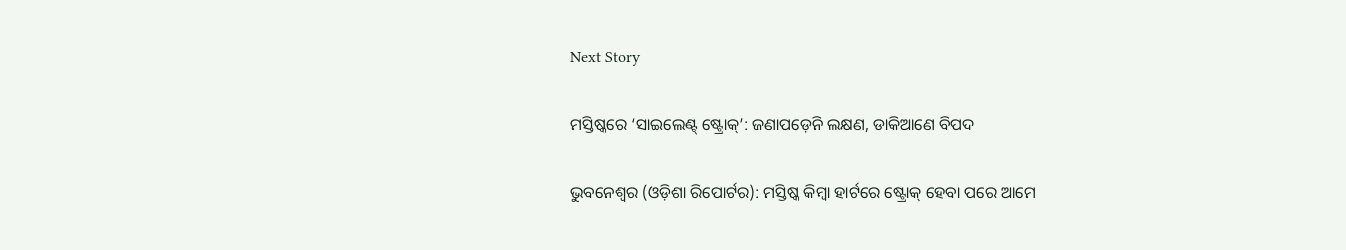Next Story

ମସ୍ତିଷ୍କରେ ‘ସାଇଲେଣ୍ଟ୍‌ ଷ୍ଟ୍ରୋକ୍‌’: ଜଣାପଡ଼େନି ଲକ୍ଷଣ, ଡାକିଆଣେ ବିପଦ

ଭୁବନେଶ୍ୱର (ଓଡ଼ିଶା ରିପୋର୍ଟର): ମସ୍ତିଷ୍କ କିମ୍ୱା ହାର୍ଟରେ ଷ୍ଟ୍ରୋକ୍‌ ହେବା ପରେ ଆମେ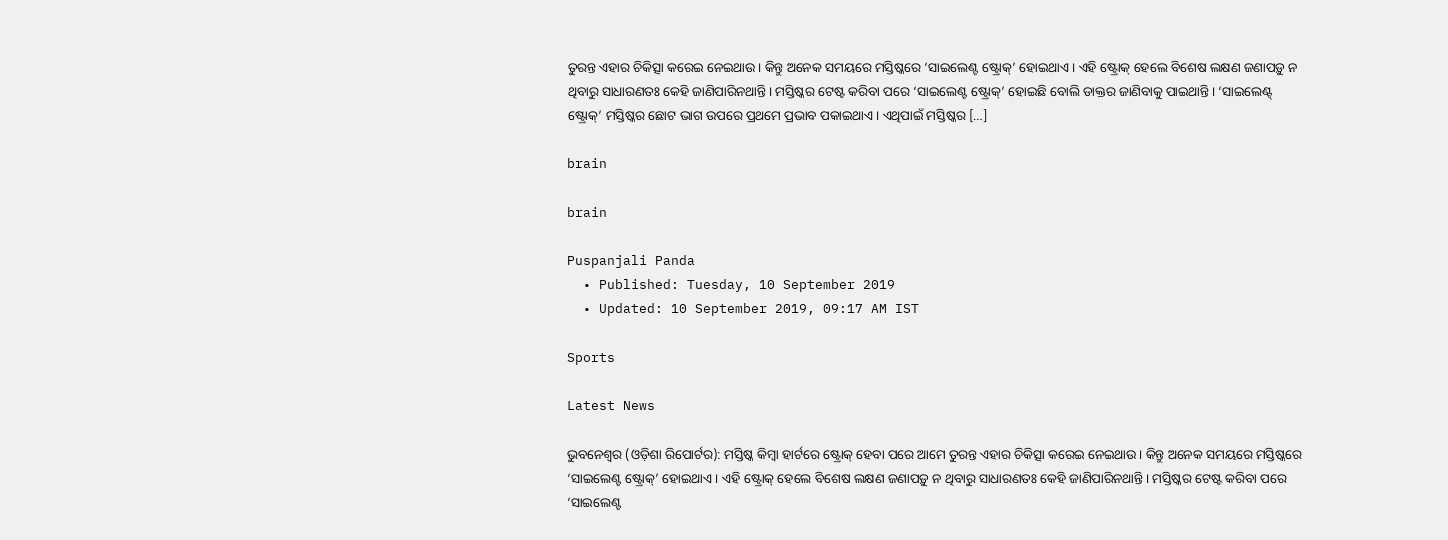ତୁରନ୍ତ ଏହାର ଚିକିତ୍ସା କରେଇ ନେଇଥାଉ। କିନ୍ତୁ ଅନେକ ସମୟରେ ମସ୍ତିଷ୍କରେ ‘ସାଇଲେଣ୍ଟ ଷ୍ଟ୍ରୋକ୍‌’ ହୋଇଥାଏ। ଏହି ଷ୍ଟ୍ରୋକ୍‌ ହେଲେ ବିଶେଷ ଲକ୍ଷଣ ଜଣାପଡ଼ୁ ନ ଥିବାରୁ ସାଧାରଣତଃ କେହି ଜାଣିପାରିନଥାନ୍ତି। ମସ୍ତିଷ୍କର ଟେଷ୍ଟ କରିବା ପରେ ‘ସାଇଲେଣ୍ଟ ଷ୍ଟ୍ରୋକ୍‌’ ହୋଇଛି ବୋଲି ଡାକ୍ତର ଜାଣିବାକୁ ପାଇଥାନ୍ତି। ‘ସାଇଲେଣ୍ଟ୍‌ ଷ୍ଟ୍ରୋକ୍‌’ ମସ୍ତିଷ୍କର ଛୋଟ ଭାଗ ଉପରେ ପ୍ରଥମେ ପ୍ରଭାବ ପକାଇଥାଏ। ଏଥିପାଇଁ ମସ୍ତିଷ୍କର […]

brain

brain

Puspanjali Panda
  • Published: Tuesday, 10 September 2019
  • Updated: 10 September 2019, 09:17 AM IST

Sports

Latest News

ଭୁବନେଶ୍ୱର (ଓଡ଼ିଶା ରିପୋର୍ଟର): ମସ୍ତିଷ୍କ କିମ୍ୱା ହାର୍ଟରେ ଷ୍ଟ୍ରୋକ୍‌ ହେବା ପରେ ଆମେ ତୁରନ୍ତ ଏହାର ଚିକିତ୍ସା କରେଇ ନେଇଥାଉ। କିନ୍ତୁ ଅନେକ ସମୟରେ ମସ୍ତିଷ୍କରେ ‘ସାଇଲେଣ୍ଟ ଷ୍ଟ୍ରୋକ୍‌’ ହୋଇଥାଏ। ଏହି ଷ୍ଟ୍ରୋକ୍‌ ହେଲେ ବିଶେଷ ଲକ୍ଷଣ ଜଣାପଡ଼ୁ ନ ଥିବାରୁ ସାଧାରଣତଃ କେହି ଜାଣିପାରିନଥାନ୍ତି। ମସ୍ତିଷ୍କର ଟେଷ୍ଟ କରିବା ପରେ ‘ସାଇଲେଣ୍ଟ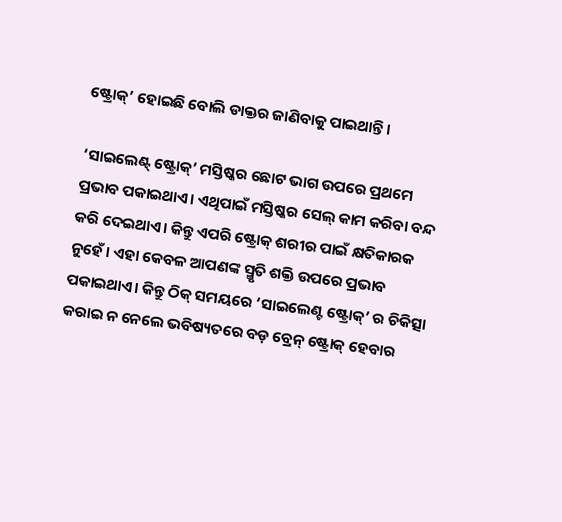ଷ୍ଟ୍ରୋକ୍‌’ ହୋଇଛି ବୋଲି ଡାକ୍ତର ଜାଣିବାକୁ ପାଇଥାନ୍ତି।

‘ସାଇଲେଣ୍ଟ୍‌ ଷ୍ଟ୍ରୋକ୍‌’ ମସ୍ତିଷ୍କର ଛୋଟ ଭାଗ ଉପରେ ପ୍ରଥମେ ପ୍ରଭାବ ପକାଇଥାଏ। ଏଥିପାଇଁ ମସ୍ତିଷ୍କର ସେଲ୍‌ କାମ କରିବା ବନ୍ଦ କରି ଦେଇଥାଏ। କିନ୍ତୁ ଏପରି ଷ୍ଟ୍ରୋକ୍‌ ଶରୀର ପାଇଁ କ୍ଷତିକାରକ ନୁହେଁ। ଏହା କେବଳ ଆପଣଙ୍କ ସ୍ମୃତି ଶକ୍ତି ଉପରେ ପ୍ରଭାବ ପକାଇଥାଏ। କିନ୍ତୁ ଠିକ୍‌ ସମୟରେ ‘ସାଇଲେଣ୍ଟ ଷ୍ଟ୍ରୋକ୍‌’ ର ଚିକିତ୍ସା କରାଇ ନ ନେଲେ ଭବିଷ୍ୟତରେ ବଡ଼ ବ୍ରେନ୍‌ ଷ୍ଟ୍ରୋକ୍‌ ହେବାର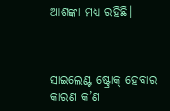ଆଶଙ୍କା ମଧ୍ୟ ରହିଛି।



ସାଇଲେଣ୍ଟ ଷ୍ଟ୍ରୋକ୍‌ ହେବାର କାରଣ କ’ଣ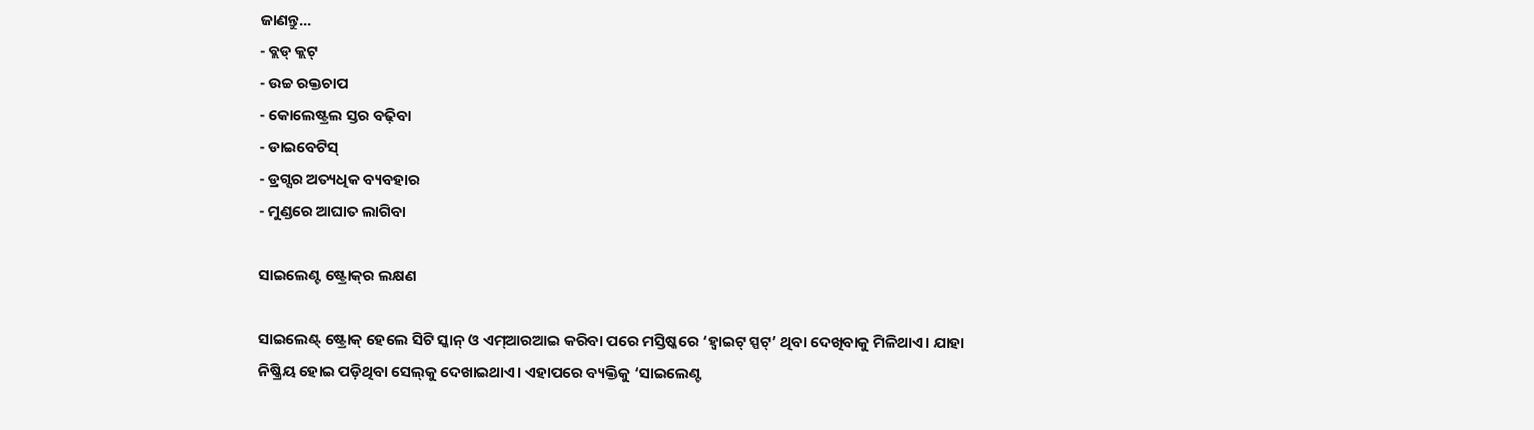ଜାଣନ୍ତୁ...
- ବ୍ଲଡ୍‌ କ୍ଲଟ୍
- ଉଚ୍ଚ ରକ୍ତଚାପ
- କୋଲେଷ୍ଟ୍ରଲ ସ୍ତର ବଢ଼ିବା
- ଡାଇବେଟିସ୍
- ଡ୍ରଗ୍ସର ଅତ୍ୟଧିକ ବ୍ୟବହାର
- ମୁଣ୍ଡରେ ଆଘାତ ଲାଗିବା

ସାଇଲେଣ୍ଟ ଷ୍ଟ୍ରୋକ୍‌ର ଲକ୍ଷଣ

ସାଇଲେଣ୍ଟ୍‌ ଷ୍ଟ୍ରୋକ୍‌ ହେଲେ ସିଟି ସ୍କାନ୍ ଓ ଏମ୍‌ଆରଆଇ କରିବା ପରେ ମସ୍ତିଷ୍କରେ ‘ହ୍ୱାଇଟ୍‌ ସ୍ପଟ୍‌’ ଥିବା ଦେଖିବାକୁ ମିଳିଥାଏ। ଯାହା ନିଷ୍କ୍ରିୟ ହୋଇ ପଡ଼ିଥିବା ସେଲ୍‌କୁ ଦେଖାଇଥାଏ। ଏହାପରେ ବ୍ୟକ୍ତିକୁ ‘ସାଇଲେଣ୍ଟ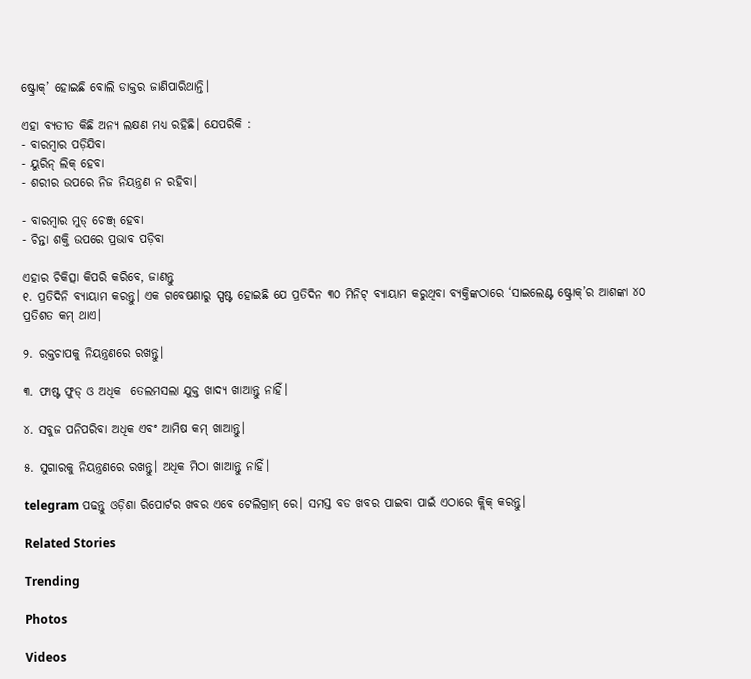ଷ୍ଟ୍ରୋକ୍’ ହୋଇଛି ବୋଲି ଡାକ୍ତର ଜାଣିପାରିଥାନ୍ତି।

ଏହା ବ୍ୟତୀତ କିଛି ଅନ୍ୟ ଲକ୍ଷଣ ମଧ୍ୟ ରହିଛି। ଯେପରିକି :
- ବାରମ୍ୱାର ପଡ଼ିଯିବା
- ୟୁରିନ୍‌ ଲିକ୍‌ ହେବା
- ଶରୀର ଉପରେ ନିଜ ନିୟନ୍ତ୍ରଣ ନ ରହିବା।

- ବାରମ୍ୱାର ମୁଡ୍‌ ଚେଞ୍ଜ୍‌ ହେବା
- ଚିନ୍ତା ଶକ୍ତି ଉପରେ ପ୍ରଭାବ ପଡ଼ିବା

ଏହାର ଚିକିତ୍ସା କିପରି କରିବେ, ଜାଣନ୍ତୁ
୧. ପ୍ରତିଦିନି ବ୍ୟାୟାମ କରନ୍ତୁ। ଏକ ଗବେଷଣାରୁ ସ୍ପଷ୍ଟ ହୋଇଛି ଯେ ପ୍ରତିଦିନ ୩୦ ମିନିଟ୍‌ ବ୍ୟାୟାମ କରୁଥିବା ବ୍ୟକ୍ତିଙ୍କଠାରେ ‘ସାଇଲେଣ୍ଟ ଷ୍ଟ୍ରୋକ୍‌’ର ଆଶଙ୍କା ୪୦ ପ୍ରତିଶତ କମ୍ ଥାଏ।

୨. ରକ୍ତଚାପକୁ ନିୟନ୍ତ୍ରଣରେ ରଖନ୍ତୁ।

୩. ଫାଷ୍ଟ ଫୁଡ୍‌ ଓ ଅଧିକ  ତେଲମସଲା ଯୁକ୍ତ ଖାଦ୍ୟ ଖାଆନ୍ତୁ ନାହିଁ।

୪. ସବୁଜ ପନିପରିବା ଅଧିକ ଏବଂ ଆମିଷ କମ୍‌ ଖାଆନ୍ତୁ।

୫. ସୁଗାରକୁ ନିୟନ୍ତ୍ରଣରେ ରଖନ୍ତୁ। ଅଧିକ ମିଠା ଖାଆନ୍ତୁ ନାହିଁ।

telegram ପଢନ୍ତୁ ଓଡ଼ିଶା ରିପୋର୍ଟର ଖବର ଏବେ ଟେଲିଗ୍ରାମ୍ ରେ। ସମସ୍ତ ବଡ ଖବର ପାଇବା ପାଇଁ ଏଠାରେ କ୍ଲିକ୍ କରନ୍ତୁ।

Related Stories

Trending

Photos

Videos